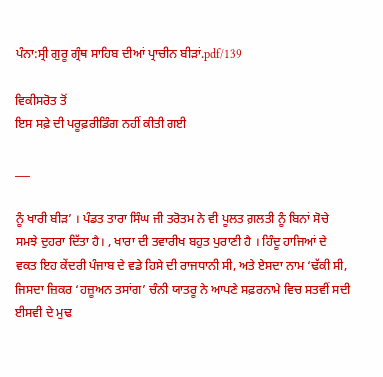ਪੰਨਾ:ਸ੍ਰੀ ਗੁਰੂ ਗ੍ਰੰਥ ਸਾਹਿਬ ਦੀਆਂ ਪ੍ਰਾਚੀਨ ਬੀੜਾਂ.pdf/139

ਵਿਕੀਸਰੋਤ ਤੋਂ
ਇਸ ਸਫ਼ੇ ਦੀ ਪਰੂਫ਼ਰੀਡਿੰਗ ਨਹੀਂ ਕੀਤੀ ਗਈ

___

ਨੂੰ ਖਾਰੀ ਬੀੜ’ । ਪੰਡਤ ਤਾਰਾ ਸਿੰਘ ਜੀ ਤਰੋਤਮ ਨੇ ਵੀ ਪੂਲਤ ਗ਼ਲਤੀ ਨੂੰ ਬਿਨਾਂ ਸੋਚੇ ਸਮਝੇ ਦੁਹਰਾ ਦਿੱਤਾ ਹੈ। , ਖਾਰਾ ਦੀ ਤਵਾਰੀਖ ਬਹੁਤ ਪੁਰਾਣੀ ਹੈ । ਹਿੰਦੂ ਹਾਜਿਆਂ ਦੇ ਵਕਤ ਇਹ ਕੇਂਦਰੀ ਪੰਜਾਬ ਦੇ ਵਡੇ ਹਿਸੇ ਦੀ ਰਾਜਧਾਨੀ ਸੀ, ਅਤੇ ਏਸਦਾ ਨਾਮ ‘ਢੱਕੀ ਸੀ, ਜਿਸਦਾ ਜ਼ਿਕਰ ‘ਹਜ਼ੂਅਨ ਤਸਾਂਗ’ ਚੰਨੀ ਯਾਤਰੂ ਨੇ ਆਪਣੇ ਸਫ਼ਰਨਾਮੇ ਵਿਚ ਸਤਵੀਂ ਸਦੀ ਈਸਵੀ ਦੇ ਮੁਢ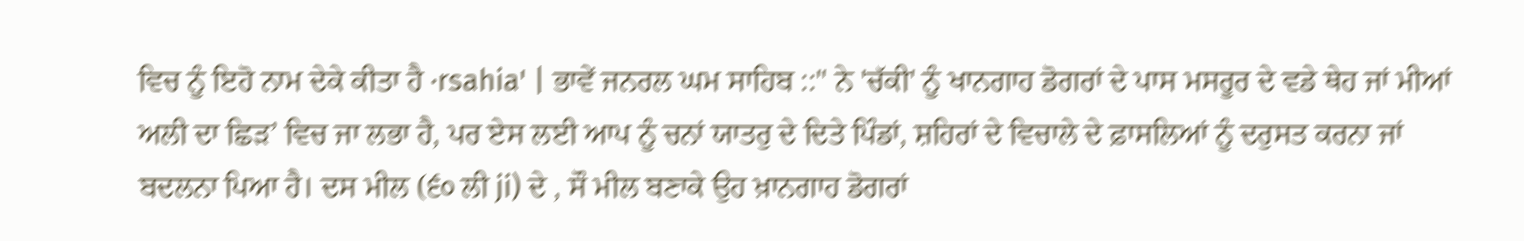ਵਿਚ ਨੂੰ ਇਹੋ ਨਾਮ ਦੇਕੇ ਕੀਤਾ ਹੈ ·rsahia' | ਭਾਵੇਂ ਜਨਰਲ ਘਮ ਸਾਹਿਬ ::" ਨੇ 'ਚੱਕੀ' ਨੂੰ ਖਾਨਗਾਹ ਡੋਗਰਾਂ ਦੇ ਪਾਸ ਮਸਰੂਰ ਦੇ ਵਡੇ ਥੇਹ ਜਾਂ ਮੀਆਂ ਅਲੀ ਦਾ ਛਿੜ’ ਵਿਚ ਜਾ ਲਭਾ ਹੈ, ਪਰ ਏਸ ਲਈ ਆਪ ਨੂੰ ਚਨਾਂ ਯਾਤਰੁ ਦੇ ਦਿਤੇ ਪਿੰਡਾਂ, ਸ਼ਹਿਰਾਂ ਦੇ ਵਿਚਾਲੇ ਦੇ ਫ਼ਾਸਲਿਆਂ ਨੂੰ ਦਰੁਸਤ ਕਰਨਾ ਜਾਂ ਬਦਲਨਾ ਪਿਆ ਹੈ। ਦਸ ਮੀਲ (੬੦ ਲੀ ji) ਦੇ , ਸੌ ਮੀਲ ਬਣਾਕੇ ਉਹ ਖ਼ਾਨਗਾਹ ਡੋਗਰਾਂ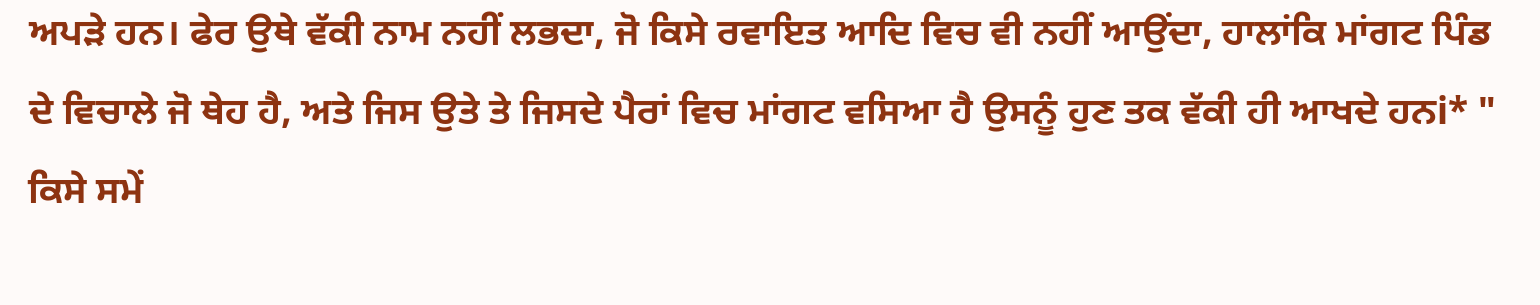ਅਪੜੇ ਹਨ। ਫੇਰ ਉਥੇ ਵੱਕੀ ਨਾਮ ਨਹੀਂ ਲਭਦਾ, ਜੋ ਕਿਸੇ ਰਵਾਇਤ ਆਦਿ ਵਿਚ ਵੀ ਨਹੀਂ ਆਉਂਦਾ, ਹਾਲਾਂਕਿ ਮਾਂਗਟ ਪਿੰਡ ਦੇ ਵਿਚਾਲੇ ਜੋ ਥੇਹ ਹੈ, ਅਤੇ ਜਿਸ ਉਤੇ ਤੇ ਜਿਸਦੇ ਪੈਰਾਂ ਵਿਚ ਮਾਂਗਟ ਵਸਿਆ ਹੈ ਉਸਨੂੰ ਹੁਣ ਤਕ ਵੱਕੀ ਹੀ ਆਖਦੇ ਹਨi* " ਕਿਸੇ ਸਮੇਂ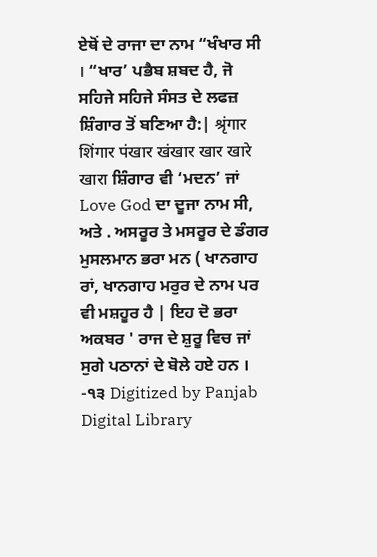ਏਥੋਂ ਦੇ ਰਾਜਾ ਦਾ ਨਾਮ “ਖੰਖਾਰ ਸੀ । “ਖਾਰ’ ਪਭੈਬ ਸ਼ਬਦ ਹੈ, ਜੋ ਸਹਿਜੇ ਸਹਿਜੇ ਸੰਸਤ ਦੇ ਲਫਜ਼ ਸ਼ਿੰਗਾਰ ਤੋਂ ਬਣਿਆ ਹੈ:| श्रृंगार शिंगार पंखार खंखार खार खारे खारा ਸ਼ਿੰਗਾਰ ਵੀ ‘ਮਦਨ’ ਜਾਂ Love God ਦਾ ਦੂਜਾ ਨਾਮ ਸੀ, ਅਤੇ . ਅਸਰੂਰ ਤੇ ਮਸਰੂਰ ਦੇ ਡੰਗਰ ਮੁਸਲਮਾਨ ਭਰਾ ਮਨ ( ਖਾਨਗਾਹ ਰਾਂ, ਖਾਨਗਾਹ ਮਰੁਰ ਦੇ ਨਾਮ ਪਰ ਵੀ ਮਸ਼ਹੂਰ ਹੈ | ਇਹ ਦੋ ਭਰਾ ਅਕਬਰ ' ਰਾਜ ਦੇ ਸ਼ੁਰੂ ਵਿਚ ਜਾਂ ਸੁਗੇ ਪਠਾਨਾਂ ਦੇ ਬੋਲੇ ਹਏ ਹਨ । -੧੩ Digitized by Panjab Digital Library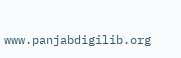www.panjabdigilib.org